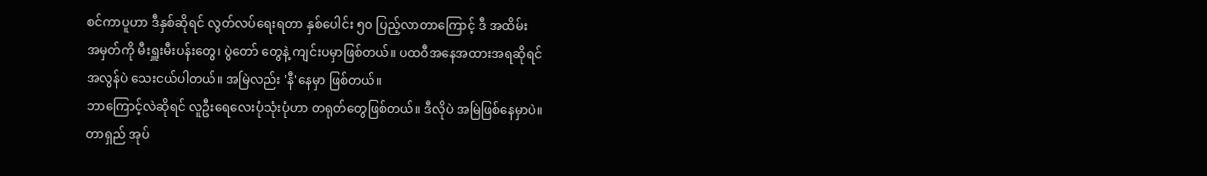စင်ကာပူဟာ ဒီနှစ်ဆိုရင် လွတ်လပ်ရေးရတာ နှစ်ပေါင်း ၅၀ ပြည့်လာတာကြောင့် ဒီ အထိမ်း
အမှတ်ကို မီးရှူးမီးပန်းတွေ၊ ပွဲတော် တွေနဲ့ ကျင်းပမှာဖြစ်တယ်။ ပထဝီအနေအထားအရဆိုရင်
အလွန်ပဲ သေးငယ်ပါတယ်။ အမြဲလည်း 'နီ'နေမှာ ဖြစ်တယ်။
ဘာကြောင့်လဲဆိုရင် လူဦးရေလေးပုံသုံးပုံဟာ တရုတ်တွေဖြစ်တယ်။ ဒီလိုပဲ အမြဲဖြစ်နေမှာပဲ။
တာရှည် အုပ်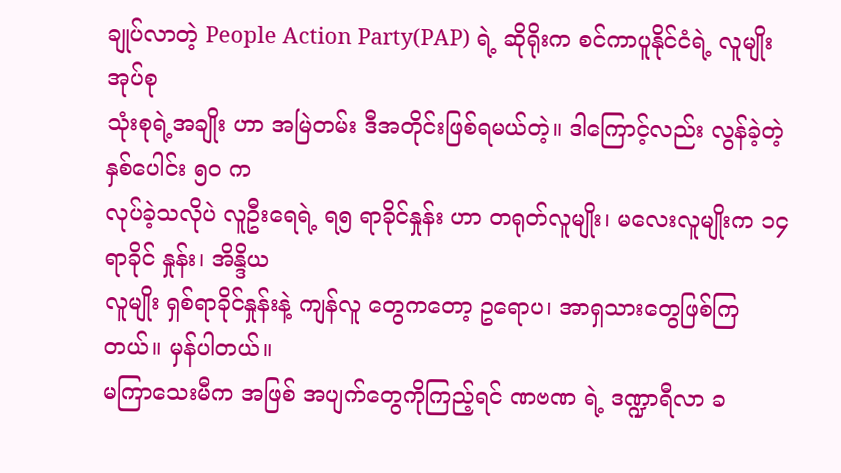ချုပ်လာတဲ့ People Action Party(PAP) ရဲ့ ဆိုရိုးက စင်ကာပူနိုင်ငံရဲ့ လူမျိုးအုပ်စု
သုံးစုရဲ့အချိုး ဟာ အမြဲတမ်း ဒီအတိုင်းဖြစ်ရမယ်တဲ့။ ဒါကြောင့်လည်း လွန်ခဲ့တဲ့နှစ်ပေါင်း ၅၀ က
လုပ်ခဲ့သလိုပဲ လူဦးရေရဲ့ ရ၅ ရာခိုင်နှုန်း ဟာ တရုတ်လူမျိုး၊ မလေးလူမျိုးက ၁၄ ရာခိုင် နှုန်း၊ အိန္ဒိယ
လူမျိုး ရှစ်ရာခိုင်နှုန်းနဲ့ ကျန်လူ တွေကတော့ ဥရောပ၊ အာရှသားတွေဖြစ်ကြ တယ်။ မှန်ပါတယ်။
မကြာသေးမီက အဖြစ် အပျက်တွေကိုကြည့်ရင် ဏဗဏ ရဲ့ ဒဏ္ဍာရီလာ ခ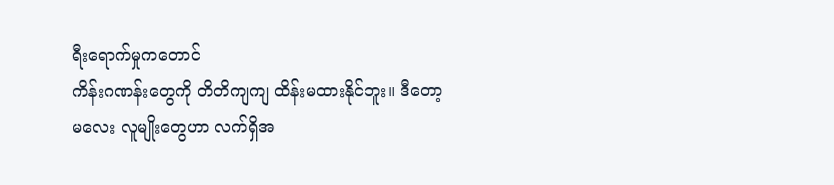ရီးရောက်မှုကတောင်
ကိန်းဂဏန်းတွေကို တိတိကျကျ ထိန်းမထားနိုင်ဘူး။ ဒီတော့ မလေး လူမျိုးတွေဟာ လက်ရှိအ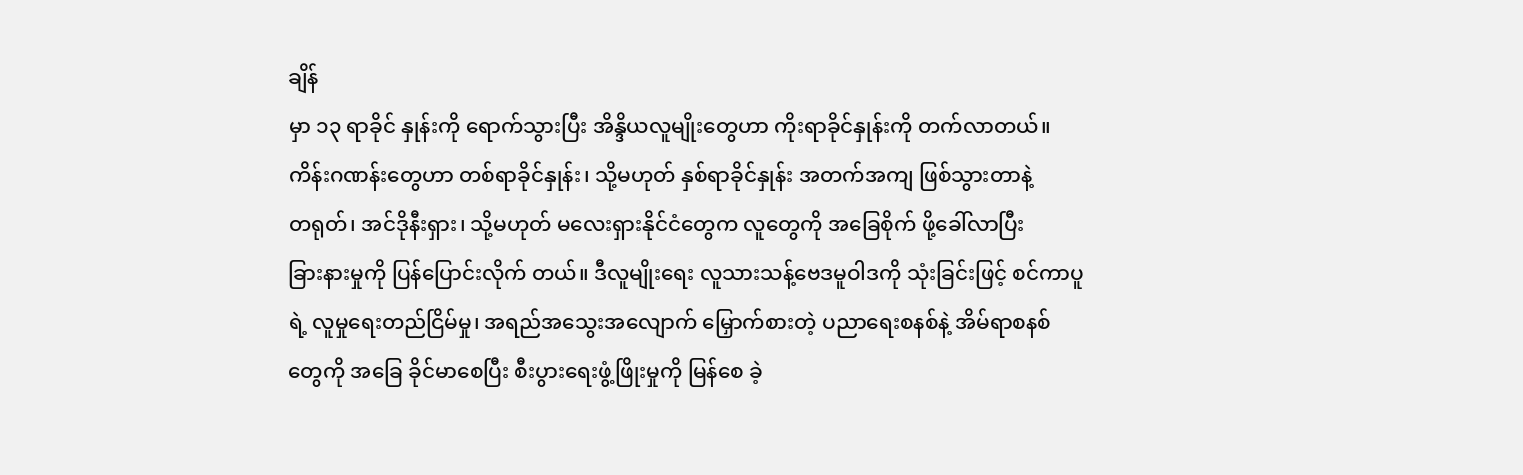ချိန်
မှာ ၁၃ ရာခိုင် နှုန်းကို ရောက်သွားပြီး အိန္ဒိယလူမျိုးတွေဟာ ကိုးရာခိုင်နှုန်းကို တက်လာတယ်။
ကိန်းဂဏန်းတွေဟာ တစ်ရာခိုင်နှုန်း၊ သို့မဟုတ် နှစ်ရာခိုင်နှုန်း အတက်အကျ ဖြစ်သွားတာနဲ့
တရုတ်၊ အင်ဒိုနီးရှား၊ သို့မဟုတ် မလေးရှားနိုင်ငံတွေက လူတွေကို အခြေစိုက် ဖို့ခေါ်လာပြီး
ခြားနားမှုကို ပြန်ပြောင်းလိုက် တယ်။ ဒီလူမျိုးရေး လူသားသန့်ဗေဒမူဝါဒကို သုံးခြင်းဖြင့် စင်ကာပူ
ရဲ့ လူမှုရေးတည်ငြိမ်မှု၊ အရည်အသွေးအလျောက် မြှောက်စားတဲ့ ပညာရေးစနစ်နဲ့ အိမ်ရာစနစ်
တွေကို အခြေ ခိုင်မာစေပြီး စီးပွားရေးဖွံ့ဖြိုးမှုကို မြန်စေ ခဲ့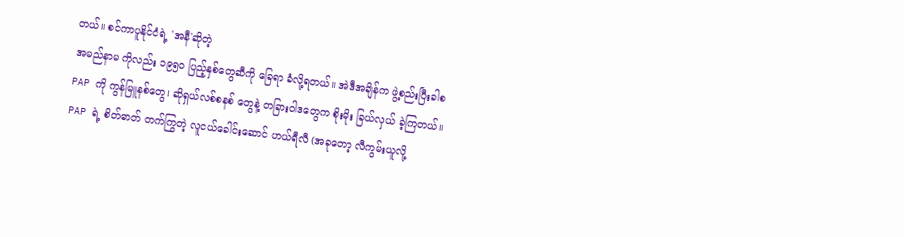တယ်။ စင်ကာပူနိုင်ငံရဲ့ 'အနီ'ဆိုတဲ့
အမည်နာမ ကိုလည်း ၁၉၅၀ ပြည့်နှစ်တွေဆီကို ခြေရာ ခံလို့ရတယ်။ အဲဒီအချိန်က ဖွဲ့စည်းပြီးခါစ
PAP ကို ကွန်မြူနစ်တွေ၊ ဆိုရှယ်လစ်စနစ် တွေနဲ့ တခြားဝါဒတွေက စိုးမိုး ခြယ်လှယ် ခဲ့ကြတယ်။
PAP ရဲ့ စိတ်ဓာတ် တက်ကြွတဲ့ လူငယ်ခေါင်းဆောင် ဟယ်ရီလီ (အခုတော့ လီကွမ်းယူလို့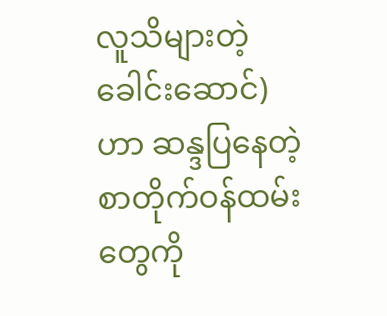လူသိများတဲ့ခေါင်းဆောင်)ဟာ ဆန္ဒပြနေတဲ့ စာတိုက်ဝန်ထမ်းတွေကို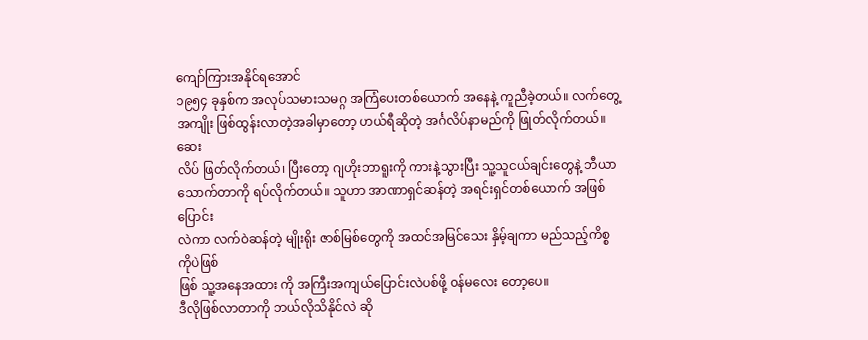ကျော်ကြားအနိုင်ရအောင်
၁၉၅၄ ခုနှစ်က အလုပ်သမားသမဂ္ဂ အကြံပေးတစ်ယောက် အနေနဲ့ ကူညီခဲ့တယ်။ လက်တွေ့
အကျိုး ဖြစ်ထွန်းလာတဲ့အခါမှာတော့ ဟယ်ရီဆိုတဲ့ အင်္ဂလိပ်နာမည်ကို ဖြုတ်လိုက်တယ်။ ဆေး
လိပ် ဖြတ်လိုက်တယ်၊ ပြီးတော့ ဂျဟိုးဘာရူးကို ကားနဲ့သွားပြီး သူ့သူငယ်ချင်းတွေနဲ့ ဘီယာ
သောက်တာကို ရပ်လိုက်တယ်။ သူဟာ အာဏာရှင်ဆန်တဲ့ အရင်းရှင်တစ်ယောက် အဖြစ်ပြောင်း
လဲကာ လက်ဝဲဆန်တဲ့ မျိုးရိုး ဇာစ်မြစ်တွေကို အထင်အမြင်သေး နှိမ့်ချကာ မည်သည့်ကိစ္စကိုပဲဖြစ်
ဖြစ် သူ့အနေအထား ကို အကြီးအကျယ်ပြောင်းလဲပစ်ဖို့ ၀န်မလေး တော့ပေ။
ဒီလိုဖြစ်လာတာကို ဘယ်လိုသိနိုင်လဲ ဆို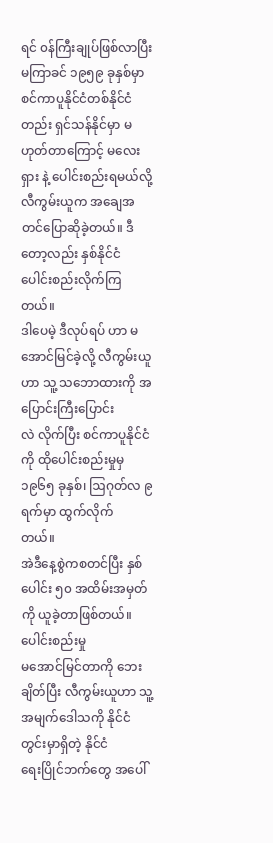ရင် ၀န်ကြီးချုပ်ဖြစ်လာပြီး မကြာခင် ၁၉၅၉ ခုနှစ်မှာ
စင်ကာပူနိုင်ငံတစ်နိုင်ငံတည်း ရှင်သန်နိုင်မှာ မဟုတ်တာကြောင့် မလေးရှား နဲ့ ပေါင်းစည်းရမယ်လို့
လီကွမ်းယူက အချေအတင်ပြောဆိုခဲ့တယ်။ ဒီတော့လည်း နှစ်နိုင်ငံ ပေါင်းစည်းလိုက်ကြတယ်။
ဒါပေမဲ့ ဒီလုပ်ရပ် ဟာ မအောင်မြင်ခဲ့လို့ လီကွမ်းယူဟာ သူ့ သဘောထားကို အပြောင်းကြီးပြောင်း
လဲ လိုက်ပြီး စင်ကာပူနိုင်ငံကို ထိုပေါင်းစည်းမှုမှ ၁၉၆၅ ခုနှစ်၊ ဩဂုတ်လ ၉ ရက်မှာ ထွက်လိုက်
တယ်။
အဲဒီနေ့စွဲကစတင်ပြီး နှစ်ပေါင်း ၅၀ အထိမ်းအမှတ်ကို ယူခဲ့တာဖြစ်တယ်။ ပေါင်းစည်းမှု
မအောင်မြင်တာကို ဘေး ချိတ်ပြီး လီကွမ်းယူဟာ သူ့အမျက်ဒေါသကို နိုင်ငံတွင်းမှာရှိတဲ့ နိုင်ငံ
ရေးပြိုင်ဘက်တွေ အပေါ်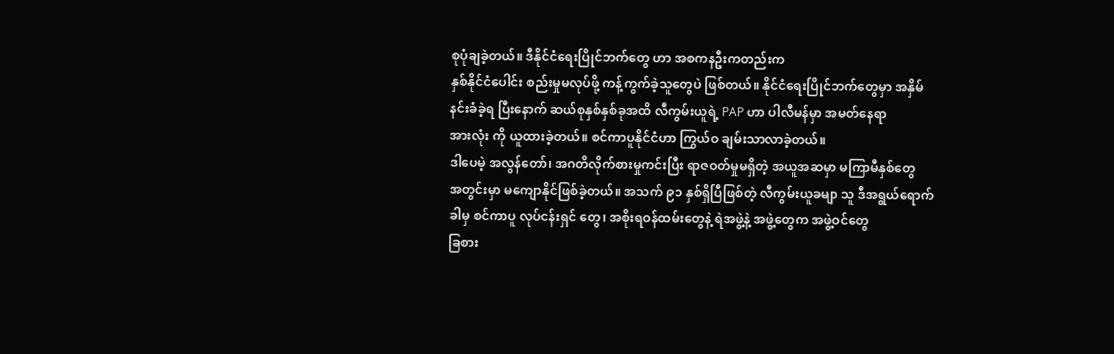စုပုံချခဲ့တယ်။ ဒီနိုင်ငံရေးပြိုင်ဘက်တွေ ဟာ အစကနဦးကတည်းက
နှစ်နိုင်ငံပေါင်း စည်းမှုမလုပ်ဖို့ ကန့်ကွက်ခဲ့သူတွေပဲ ဖြစ်တယ်။ နိုင်ငံရေးပြိုင်ဘက်တွေမှာ အနှိမ်
နင်းခံခဲ့ရ ပြီးနောက် ဆယ်စုနှစ်နှစ်ခုအထိ လီကွမ်းယူရဲ့ PAP ဟာ ပါလီမန်မှာ အမတ်နေရာ
အားလုံး ကို ယူထားခဲ့တယ်။ စင်ကာပူနိုင်ငံဟာ ကြွယ်ဝ ချမ်းသာလာခဲ့တယ်။
ဒါပေမဲ့ အလွန်တော်၊ အဂတိလိုက်စားမှုကင်းပြီး ရာဇဝတ်မှုမရှိတဲ့ အယူအဆမှာ မကြာမီနှစ်တွေ
အတွင်းမှာ မကျောနိုင်ဖြစ်ခဲ့တယ်။ အသက် ၉၁ နှစ်ရှိပြီဖြစ်တဲ့ လီကွမ်းယူခမျာ သူ ဒီအရွယ်ရောက်
ခါမှ စင်ကာပူ လုပ်ငန်းရှင် တွေ၊ အစိုးရဝန်ထမ်းတွေနဲ့ ရဲအဖွဲ့နဲ့ အဖွဲ့တွေက အဖွဲ့ဝင်တွေ
ခြစား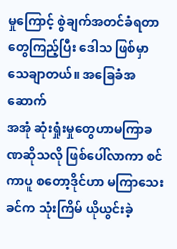မှုကြောင့် စွဲချက်အတင်ခံရတာတွေကြည့်ပြီး ဒေါသ ဖြစ်မှာသေချာတယ်။ အခြေခံအဆောက်
အအုံ ဆုံးရှုံးမှုတွေဟာမကြာခဏဆိုသလို ဖြစ်ပေါ်လာကာ စင်ကာပူ စတော့ဒိုင်ဟာ မကြာသေး
ခင်က သုံးကြိမ် ယိုယွင်းခဲ့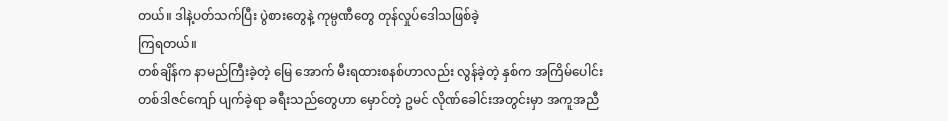တယ်။ ဒါနဲ့ပတ်သက်ပြီး ပွဲစားတွေနဲ့ ကုမ္ပဏီတွေ တုန်လှုပ်ဒေါသဖြစ်ခဲ့
ကြရတယ်။
တစ်ချိန်က နာမည်ကြီးခဲ့တဲ့ မြေ အောက် မီးရထားစနစ်ဟာလည်း လွန်ခဲ့တဲ့ နှစ်က အကြိမ်ပေါင်း
တစ်ဒါဇင်ကျော် ပျက်ခဲ့ရာ ခရီးသည်တွေဟာ မှောင်တဲ့ ဥမင် လိုဏ်ခေါင်းအတွင်းမှာ အကူအညီ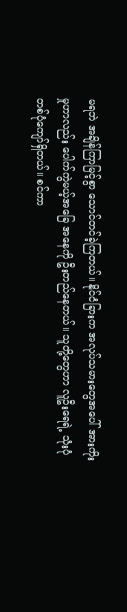မရဘဲ အချိန်ကြာမြင့်စွာ သောင်တင်ခဲ့ကြတယ်။ နိုင်ငံခြားက အလုပ်သမားတွေအပေါ် အားကိုး
မှုဟာလည်း ပေါက်ကွဲမယ့်အခြေ အနေကို ဦးတည်နေတယ်။ သူတို့တွေဟာ လူဦးရေရဲ့ သုံးပုံ
တစ်ပုံကျော်ရှိတယ်။ စင်ကာ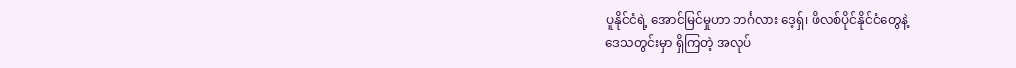ပူနိုင်ငံရဲ့ အောင်မြင်မှုဟာ ဘင်္ဂလား ဒေ့ရှ်၊ ဖိလစ်ပိုင်နိုင်ငံတွေနဲ့
ဒေသတွင်းမှာ ရှိကြတဲ့ အလုပ်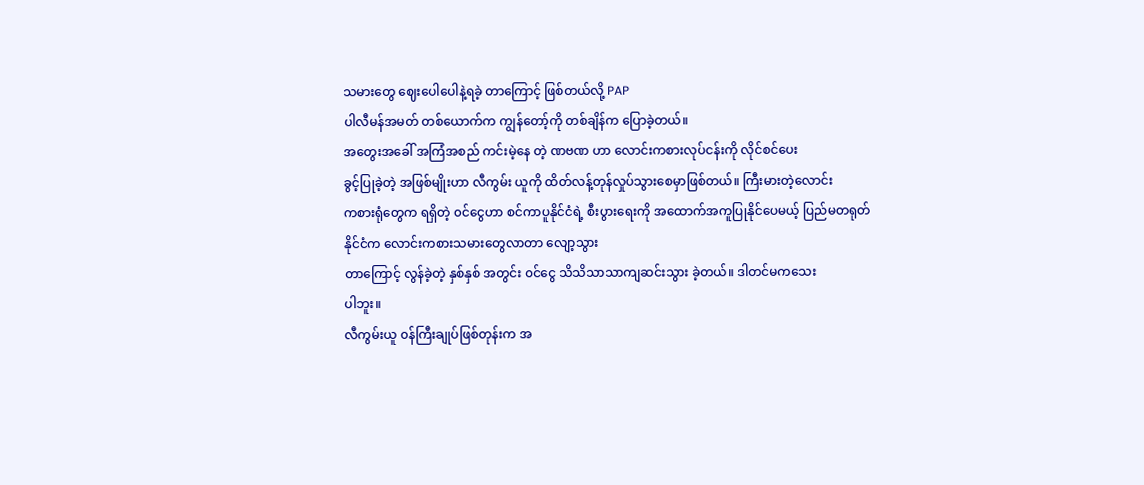သမားတွေ ဈေးပေါပေါနဲ့ရခဲ့ တာကြောင့် ဖြစ်တယ်လို့ PAP
ပါလီမန်အမတ် တစ်ယောက်က ကျွန်တော့်ကို တစ်ချိန်က ပြောခဲ့တယ်။
အတွေးအခေါ် အကြံအစည် ကင်းမဲ့နေ တဲ့ ဏဗဏ ဟာ လောင်းကစားလုပ်ငန်းကို လိုင်စင်ပေး
ခွင့်ပြုခဲ့တဲ့ အဖြစ်မျိုးဟာ လီကွမ်း ယူကို ထိတ်လန့်တုန်လှုပ်သွားစေမှာဖြစ်တယ်။ ကြီးမားတဲ့လောင်း
ကစားရုံတွေက ရရှိတဲ့ ၀င်ငွေဟာ စင်ကာပူနိုင်ငံရဲ့ စီးပွားရေးကို အထောက်အကူပြုနိုင်ပေမယ့် ပြည်မတရုတ် နိုင်ငံက လောင်းကစားသမားတွေလာတာ လျော့သွား
တာကြောင့် လွန်ခဲ့တဲ့ နှစ်နှစ် အတွင်း ၀င်ငွေ သိသိသာသာကျဆင်းသွား ခဲ့တယ်။ ဒါတင်မကသေး
ပါဘူး။
လီကွမ်းယူ ၀န်ကြီးချုပ်ဖြစ်တုန်းက အ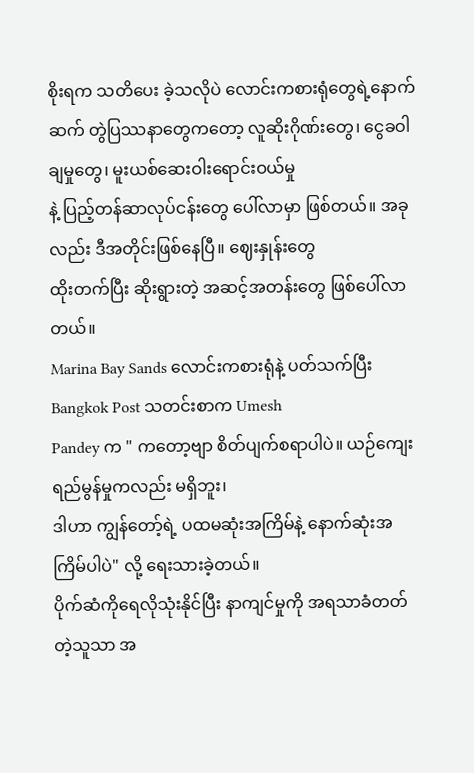စိုးရက သတိပေး ခဲ့သလိုပဲ လောင်းကစားရုံတွေရဲ့နောက်
ဆက် တွဲပြဿနာတွေကတော့ လူဆိုးဂိုဏ်းတွေ၊ ငွေခဝါချမှုတွေ၊ မူးယစ်ဆေးဝါးရောင်းဝယ်မှု
နဲ့ ပြည့်တန်ဆာလုပ်ငန်းတွေ ပေါ်လာမှာ ဖြစ်တယ်။ အခုလည်း ဒီအတိုင်းဖြစ်နေပြီ။ ဈေးနှုန်းတွေ
ထိုးတက်ပြီး ဆိုးရွားတဲ့ အဆင့်အတန်းတွေ ဖြစ်ပေါ်လာတယ်။
Marina Bay Sands လောင်းကစားရုံနဲ့ ပတ်သက်ပြီး Bangkok Post သတင်းစာက Umesh
Pandey က " ကတော့ဗျာ စိတ်ပျက်စရာပါပဲ။ ယဉ်ကျေး ရည်မွန်မှုကလည်း မရှိဘူး၊
ဒါဟာ ကျွန်တော့်ရဲ့ ပထမဆုံးအကြိမ်နဲ့ နောက်ဆုံးအကြိမ်ပါပဲ" လို့ ရေးသားခဲ့တယ်။
ပိုက်ဆံကိုရေလိုသုံးနိုင်ပြီး နာကျင်မှုကို အရသာခံတတ်တဲ့သူသာ အ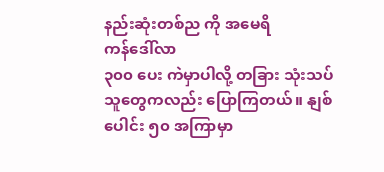နည်းဆုံးတစ်ည ကို အမေရိ
ကန်ဒေါ်လာ
၃၀၀ ပေး ကဲမှာပါလို့ တခြား သုံးသပ်သူတွေကလည်း ပြောကြတယ်။ နျစ်ပေါင်း ၅၀ အကြာမှာ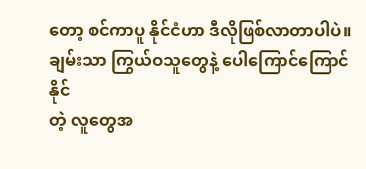တော့ စင်ကာပူ နိုင်ငံဟာ ဒီလိုဖြစ်လာတာပါပဲ။ ချမ်းသာ ကြွယ်ဝသူတွေနဲ့ ပေါကြောင်ကြောင်နိုင်
တဲ့ လူတွေအ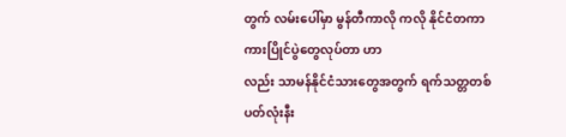တွက် လမ်းပေါ်မှာ မွန်တီကာလို ကလို နိုင်ငံတကာ ကားပြိုင်ပွဲတွေလုပ်တာ ဟာ
လည်း သာမန်နိုင်ငံသားတွေအတွက် ရက်သတ္တတစ်ပတ်လုံးနီး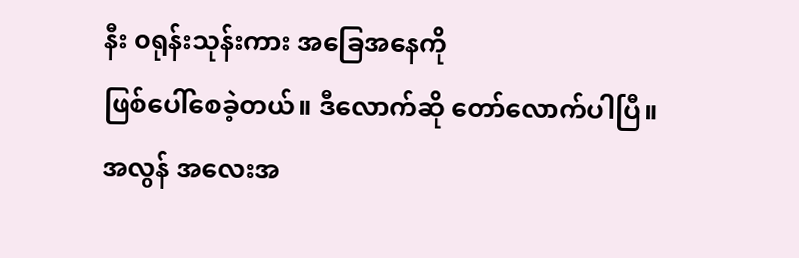နီး ၀ရုန်းသုန်းကား အခြေအနေကို
ဖြစ်ပေါ်စေခဲ့တယ်။ ဒီလောက်ဆို တော်လောက်ပါပြီ။
အလွန် အလေးအ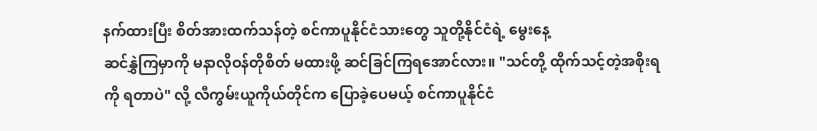နက်ထားပြီး စိတ်အားထက်သန်တဲ့ စင်ကာပူနိုင်ငံသားတွေ သူတို့နိုင်ငံရဲ့ မွေးနေ့
ဆင်နွှဲကြမှာကို မနာလိုဝန်တိုစိတ် မထားဖို့ ဆင်ခြင်ကြရအောင်လား။ "သင်တို့ ထိုက်သင့်တဲ့အစိုးရ
ကို ရတာပဲ" လို့ လီကွမ်းယူကိုယ်တိုင်က ပြောခဲ့ပေမယ့် စင်ကာပူနိုင်ငံ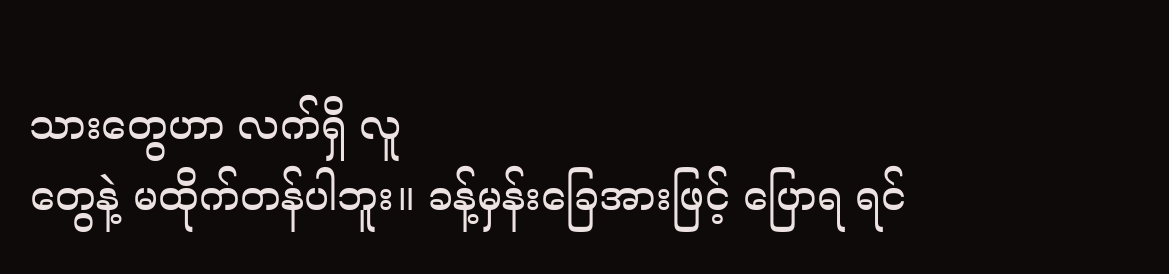သားတွေဟာ လက်ရှိ လူ
တွေနဲ့ မထိုက်တန်ပါဘူး။ ခန့်မှန်းခြေအားဖြင့် ပြောရ ရင်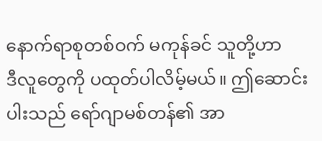နောက်ရာစုတစ်ဝက် မကုန်ခင် သူတို့ဟာ
ဒီလူတွေကို ပထုတ်ပါလိမ့်မယ်။ ဤဆောင်းပါးသည် ရော်ဂျာမစ်တန်၏ အာ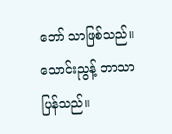ဘော် သာဖြစ်သည်။
သောင်းညွန့် ဘာသာပြန်သည်။